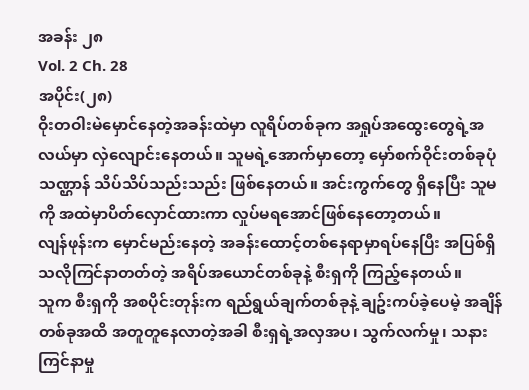အခန်း ၂၈
Vol. 2 Ch. 28
အပိုင်း(၂၈)
ဝိုးတဝါးမဲမှောင်နေတဲ့အခန်းထဲမှာ လူရိပ်တစ်ခုက အရှုပ်အထွေးတွေရဲ့အလယ်မှာ လှဲလျောင်းနေတယ်။ သူမရဲ့အောက်မှာတော့ မှော်စက်ဝိုင်းတစ်ခုပုံသဏ္ဌာန် သိပ်သိပ်သည်းသည်း ဖြစ်နေတယ်။ အင်းကွက်တွေ ရှိနေပြီး သူမကို အထဲမှာပိတ်လှောင်ထားကာ လှုပ်မရအောင်ဖြစ်နေတော့တယ်။
လျန်ဖုန်းက မှောင်မည်းနေတဲ့ အခန်းထောင့်တစ်နေရာမှာရပ်နေပြီး အပြစ်ရှိသလိုကြင်နာတတ်တဲ့ အရိပ်အယောင်တစ်ခုနဲ့ စီးရှကို ကြည့်နေတယ်။
သူက စီးရှကို အစပိုင်းတုန်းက ရည်ရွယ်ချက်တစ်ခုနဲ့ ချဥ်းကပ်ခဲ့ပေမဲ့ အချိန်တစ်ခုအထိ အတူတူနေလာတဲ့အခါ စီးရှရဲ့အလှအပ၊ သွက်လက်မှု၊ သနားကြင်နာမှု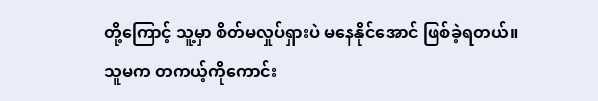တို့ကြောင့် သူ့မှာ စိတ်မလှုပ်ရှားပဲ မနေနိုင်အောင် ဖြစ်ခဲ့ရတယ်။
သူမက တကယ့်ကိုကောင်း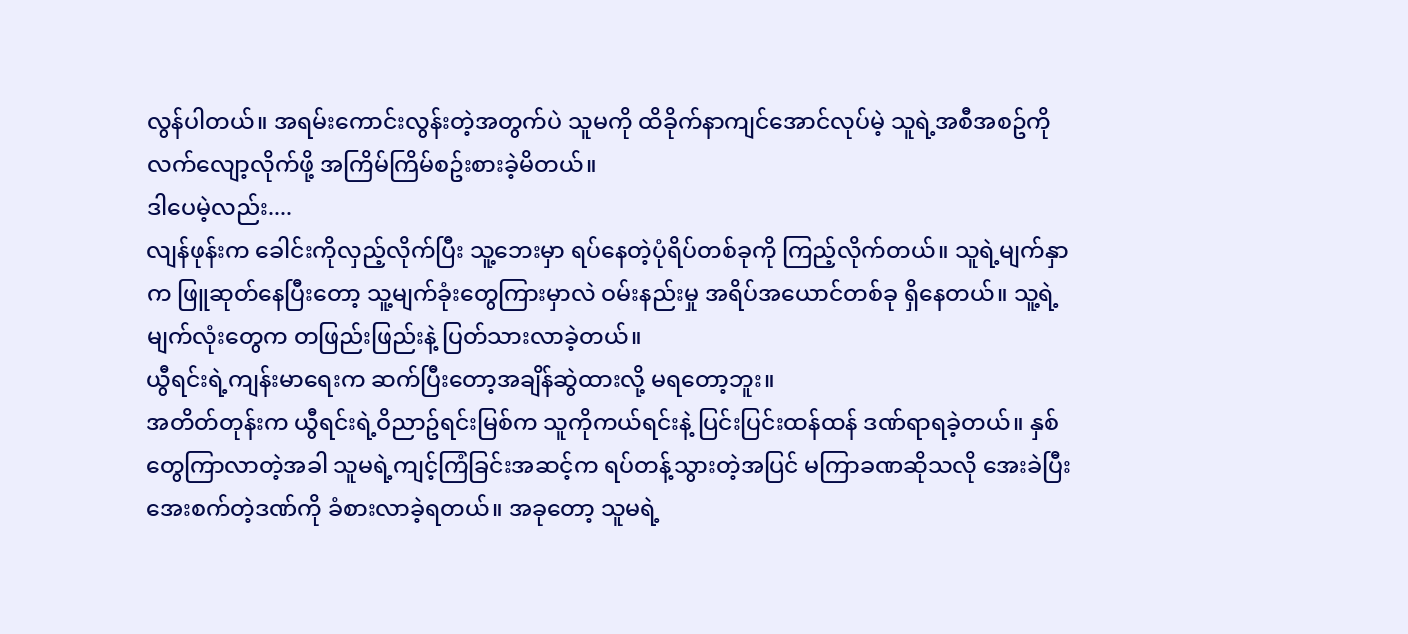လွန်ပါတယ်။ အရမ်းကောင်းလွန်းတဲ့အတွက်ပဲ သူမကို ထိခိုက်နာကျင်အောင်လုပ်မဲ့ သူရဲ့အစီအစဥ်ကိုလက်လျော့လိုက်ဖို့ အကြိမ်ကြိမ်စဥ်းစားခဲ့မိတယ်။
ဒါပေမဲ့လည်း....
လျန်ဖုန်းက ခေါင်းကိုလှည့်လိုက်ပြီး သူ့ဘေးမှာ ရပ်နေတဲ့ပုံရိပ်တစ်ခုကို ကြည့်လိုက်တယ်။ သူရဲ့မျက်နှာက ဖြူဆုတ်နေပြီးတော့ သူ့မျက်ခုံးတွေကြားမှာလဲ ဝမ်းနည်းမှု အရိပ်အယောင်တစ်ခု ရှိနေတယ်။ သူ့ရဲ့မျက်လုံးတွေက တဖြည်းဖြည်းနဲ့ ပြတ်သားလာခဲ့တယ်။
ယွီရင်းရဲ့ကျန်းမာရေးက ဆက်ပြီးတော့အချိန်ဆွဲထားလို့ မရတော့ဘူး။
အတိတ်တုန်းက ယွီရင်းရဲ့ဝိညာဥ်ရင်းမြစ်က သူကိုကယ်ရင်းနဲ့ ပြင်းပြင်းထန်ထန် ဒဏ်ရာရခဲ့တယ်။ နှစ်တွေကြာလာတဲ့အခါ သူမရဲ့ကျင့်ကြံခြင်းအဆင့်က ရပ်တန့်သွားတဲ့အပြင် မကြာခဏဆိုသလို အေးခဲပြီး အေးစက်တဲ့ဒဏ်ကို ခံစားလာခဲ့ရတယ်။ အခုတော့ သူမရဲ့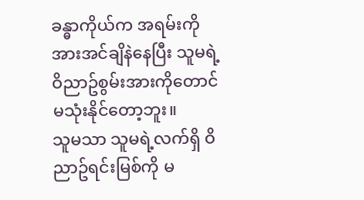ခန္ဓာကိုယ်က အရမ်းကို အားအင်ချိနဲနေပြီး သူမရဲ့ဝိညာဥ်စွမ်းအားကိုတောင် မသုံးနိုင်တော့ဘူး။
သူမသာ သူမရဲ့လက်ရှိ ဝိညာဥ်ရင်းမြစ်ကို မ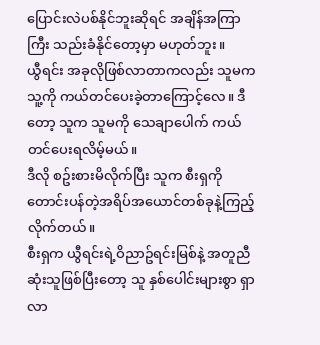ပြောင်းလဲပစ်နိုင်ဘူးဆိုရင် အချိန်အကြာကြီး သည်းခံနိုင်တော့မှာ မဟုတ်ဘူး။
ယွီရင်း အခုလိုဖြစ်လာတာကလည်း သူမက သူ့ကို ကယ်တင်ပေးခဲ့တာကြောင့်လေ။ ဒီတော့ သူက သူမကို သေချာပေါက် ကယ်တင်ပေးရလိမ့်မယ်။
ဒီလို စဥ်းစားမိလိုက်ပြီး သူက စီးရှကို တောင်းပန်တဲ့အရိပ်အယောင်တစ်ခုနဲ့ကြည့်လိုက်တယ်။
စီးရှက ယွီရင်းရဲ့ဝိညာဥ်ရင်းမြစ်နဲ့ အတူညီဆုံးသူဖြစ်ပြီးတော့ သူ နှစ်ပေါင်းများစွာ ရှာလာ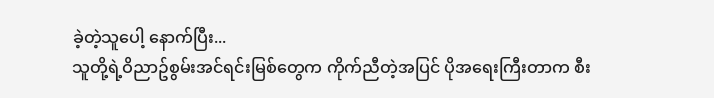ခဲ့တဲ့သူပေါ့ နောက်ပြီး...
သူတို့ရဲ့ဝိညာဥ်စွမ်းအင်ရင်းမြစ်တွေက ကိုက်ညီတဲ့အပြင် ပိုအရေးကြီးတာက စီး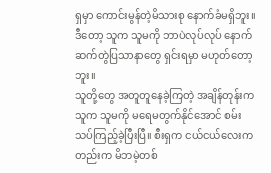ရှမှာ ကောင်းမွန်တဲ့မိသားစု နောက်ခံမရှိဘူး။ ဒီတော့ သူက သူမကို ဘာပဲလုပ်လုပ် နောက်ဆက်တွဲပြသာနာတွေ ရှင်းရမှာ မဟုတ်တော့ဘူး။
သူတို့တွေ အတူတူနေခဲ့ကြတဲ့ အချိန်တုန်းက သူက သူမကို မရေမတွက်နိုင်အောင် စမ်းသပ်ကြည့်ခဲ့ပြီးပြီ။ စီးရှက ငယ်ငယ်လေးကတည်းက မိဘမဲ့တစ်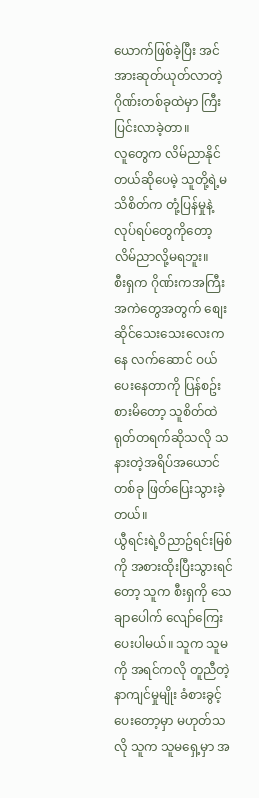ယောက်ဖြစ်ခဲ့ပြီး အင်အားဆုတ်ယုတ်လာတဲ့ဂိုဏ်းတစ်ခုထဲမှာ ကြီးပြင်းလာခဲ့တာ။
လူတွေက လိမ်ညာနိုင်တယ်ဆိုပေမဲ့ သူတို့ရဲ့မသိစိတ်က တုံ့ပြန်မှုနဲ့ လုပ်ရပ်တွေကိုတော့ လိမ်ညာလို့မရဘူး။
စီးရှက ဂိုဏ်းကအကြီးအကဲတွေအတွက် စျေးဆိုင်သေးသေးလေးကနေ လက်ဆောင် ဝယ်ပေးနေတာကို ပြန်စဥ်းစားမိတော့ သူစိတ်ထဲ ရုတ်တရက်ဆိုသလို သနားတဲ့အရိပ်အယောင်တစ်ခု ဖြတ်ပြေးသွားခဲ့တယ်။
ယွီရင်းရဲ့ဝိညာဥ်ရင်းမြစ်ကို အစားထိုးပြီးသွားရင်တော့ သူက စီးရှကို သေချာပေါက် လျော်ကြေးပေးပါမယ်။ သူက သူမကို အရင်ကလို တူညီတဲ့နာကျင်မှုမျိုး ခံစားခွင့်ပေးတော့မှာ မဟုတ်သလို သူက သူမရှေ့မှာ အ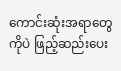ကောင်းဆုံးအရာတွေကိုပဲ ဖြည့်ဆည်းပေး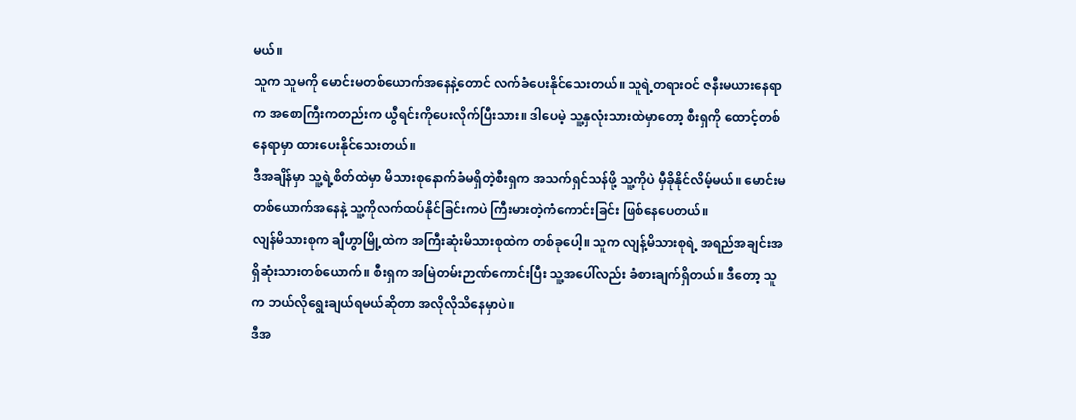မယ်။
သူက သူမကို မောင်းမတစ်ယောက်အနေနဲ့တောင် လက်ခံပေးနိုင်သေးတယ်။ သူရဲ့တရားဝင် ဇနီးမယားနေရာက အစောကြီးကတည်းက ယွီရင်းကိုပေးလိုက်ပြီးသား။ ဒါပေမဲ့ သူ့နှလုံးသားထဲမှာတော့ စီးရှကို ထောင့်တစ်နေရာမှာ ထားပေးနိုင်သေးတယ်။
ဒီအချိန်မှာ သူ့ရဲ့စိတ်ထဲမှာ မိသားစုနောက်ခံမရှိတဲ့စီးရှက အသက်ရှင်သန်ဖို့ သူ့ကိုပဲ မှီခိုနိုင်လိမ့်မယ်။ မောင်းမတစ်ယောက်အနေနဲ့ သူ့ကိုလက်ထပ်နိုင်ခြင်းကပဲ ကြီးမားတဲ့ကံကောင်းခြင်း ဖြစ်နေပေတယ်။
လျန်မိသားစုက ချီဟွာမြို့ထဲက အကြီးဆုံးမိသားစုထဲက တစ်ခုပေါ့။ သူက လျန့်မိသားစုရဲ့ အရည်အချင်းအရှိဆုံးသားတစ်ယောက်။ စီးရှက အမြဲတမ်းဉာဏ်ကောင်းပြီး သူ့အပေါ်လည်း ခံစားချက်ရှိတယ်။ ဒီတော့ သူက ဘယ်လိုရွေးချယ်ရမယ်ဆိုတာ အလိုလိုသိနေမှာပဲ။
ဒီအ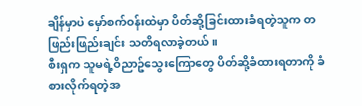ချိန်မှာပဲ မှော်စက်ဝန်းထဲမှာ ပိတ်ဆို့ခြင်းထားခံရတဲ့သူက တဖြည်းဖြည်းချင်း သတိရလာခဲ့တယ်။
စီးရှက သူမရဲ့ဝိညာဥ်သွေးကြောတွေ ပိတ်ဆို့ခံထားရတာကို ခံစားလိုက်ရတဲ့အ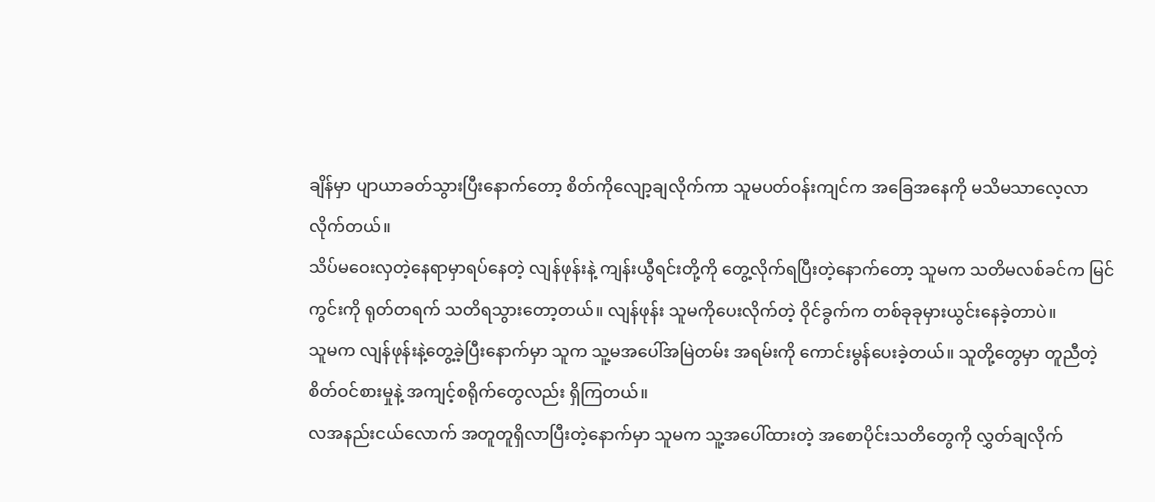ချိန်မှာ ပျာယာခတ်သွားပြီးနောက်တော့ စိတ်ကိုလျော့ချလိုက်ကာ သူမပတ်ဝန်းကျင်က အခြေအနေကို မသိမသာလေ့လာလိုက်တယ်။
သိပ်မဝေးလှတဲ့နေရာမှာရပ်နေတဲ့ လျန်ဖုန်းနဲ့ ကျန်းယွီရင်းတို့ကို တွေ့လိုက်ရပြီးတဲ့နောက်တော့ သူမက သတိမလစ်ခင်က မြင်ကွင်းကို ရုတ်တရက် သတိရသွားတော့တယ်။ လျန်ဖုန်း သူမကိုပေးလိုက်တဲ့ ဝိုင်ခွက်က တစ်ခုခုမှားယွင်းနေခဲ့တာပဲ။
သူမက လျန်ဖုန်းနဲ့တွေ့ခဲ့ပြီးနောက်မှာ သူက သူ့မအပေါ်အမြဲတမ်း အရမ်းကို ကောင်းမွန်ပေးခဲ့တယ်။ သူတို့တွေမှာ တူညီတဲ့ စိတ်ဝင်စားမှုနဲ့ အကျင့်စရိုက်တွေလည်း ရှိကြတယ်။
လအနည်းငယ်လောက် အတူတူရှိလာပြီးတဲ့နောက်မှာ သူမက သူ့အပေါ်ထားတဲ့ အစောပိုင်းသတိတွေကို လွှတ်ချလိုက်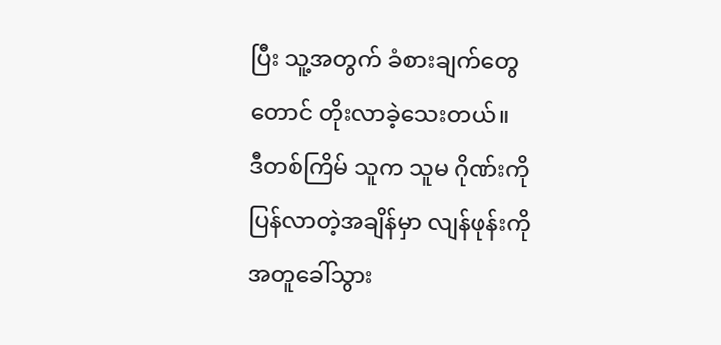ပြီး သူ့အတွက် ခံစားချက်တွေတောင် တိုးလာခဲ့သေးတယ်။
ဒီတစ်ကြိမ် သူက သူမ ဂိုဏ်းကိုပြန်လာတဲ့အချိန်မှာ လျန်ဖုန်းကို အတူခေါ်သွား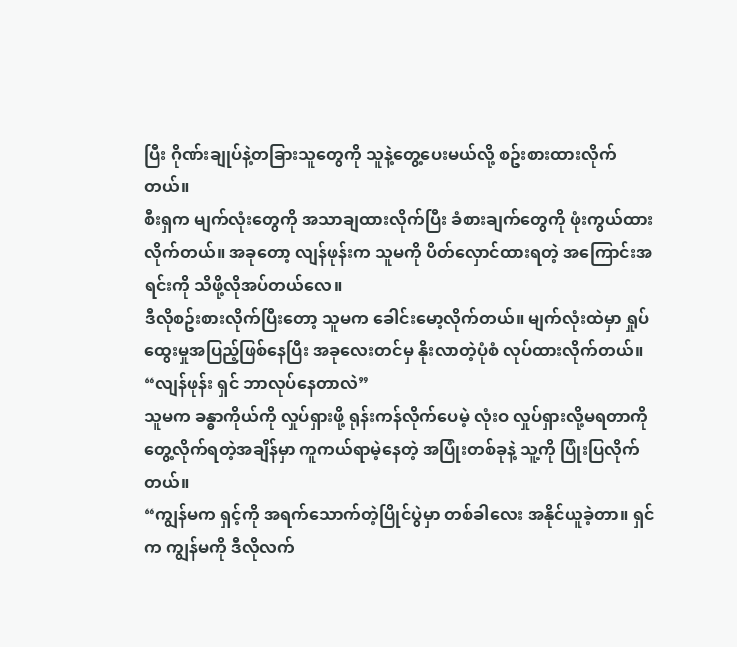ပြီး ဂိုဏ်းချုပ်နဲ့တခြားသူတွေကို သူနဲ့တွေ့ပေးမယ်လို့ စဥ်းစားထားလိုက်တယ်။
စီးရှက မျက်လုံးတွေကို အသာချထားလိုက်ပြီး ခံစားချက်တွေကို ဖုံးကွယ်ထားလိုက်တယ်။ အခုတော့ လျန်ဖုန်းက သူမကို ပိတ်လှောင်ထားရတဲ့ အကြောင်းအရင်းကို သိဖို့လိုအပ်တယ်လေ။
ဒီလိုစဥ်းစားလိုက်ပြီးတော့ သူမက ခေါင်းမော့လိုက်တယ်။ မျက်လုံးထဲမှာ ရှုပ်ထွေးမှုအပြည့်ဖြစ်နေပြီး အခုလေးတင်မှ နိုးလာတဲ့ပုံစံ လုပ်ထားလိုက်တယ်။
“လျန်ဖုန်း ရှင် ဘာလုပ်နေတာလဲ”
သူမက ခန္ဓာကိုယ်ကို လှုပ်ရှားဖို့ ရုန်းကန်လိုက်ပေမဲ့ လုံးဝ လှုပ်ရှားလို့မရတာကို တွေ့လိုက်ရတဲ့အချိန်မှာ ကူကယ်ရာမဲ့နေတဲ့ အပြုံးတစ်ခုနဲ့ သူ့ကို ပြုံးပြလိုက်တယ်။
“ကျွန်မက ရှင့်ကို အရက်သောက်တဲ့ပြိုင်ပွဲမှာ တစ်ခါလေး အနိုင်ယူခဲ့တာ။ ရှင်က ကျွန်မကို ဒီလိုလက်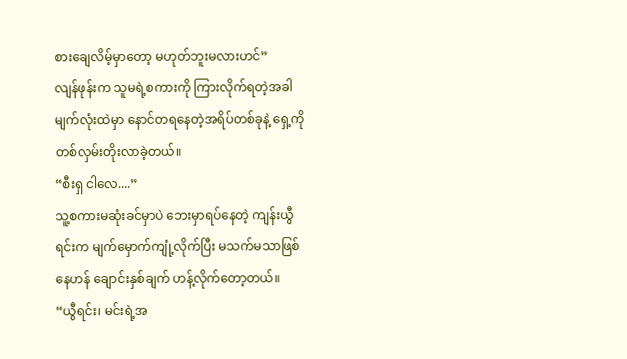စားချေလိမ့်မှာတော့ မဟုတ်ဘူးမလားဟင်”
လျန်ဖုန်းက သူမရဲ့စကားကို ကြားလိုက်ရတဲ့အခါ မျက်လုံးထဲမှာ နောင်တရနေတဲ့အရိပ်တစ်ခုနဲ့ ရှေ့ကို တစ်လှမ်းတိုးလာခဲ့တယ်။
“စီးရှ ငါလေ....”
သူ့စကားမဆုံးခင်မှာပဲ ဘေးမှာရပ်နေတဲ့ ကျန်းယွီရင်းက မျက်မှောက်ကျုံ့လိုက်ပြီး မသက်မသာဖြစ်နေဟန် ချောင်းနှစ်ချက် ဟန့်လိုက်တော့တယ်။
“ယွီရင်း၊ မင်းရဲ့အ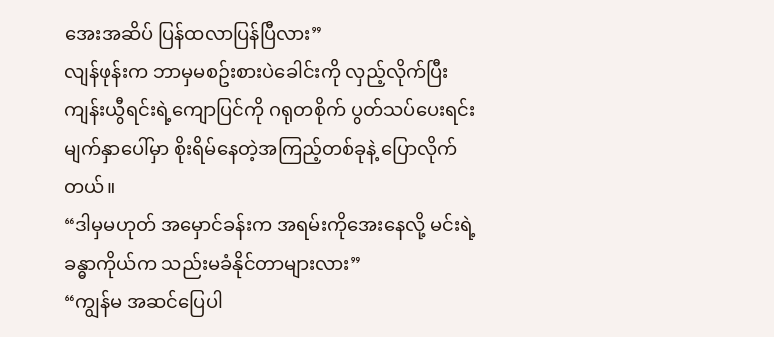အေးအဆိပ် ပြန်ထလာပြန်ပြီလား”
လျန်ဖုန်းက ဘာမှမစဥ်းစားပဲခေါင်းကို လှည့်လိုက်ပြီး ကျန်းယွီရင်းရဲ့ကျောပြင်ကို ဂရုတစိုက် ပွတ်သပ်ပေးရင်း မျက်နှာပေါ်မှာ စိုးရိမ်နေတဲ့အကြည့်တစ်ခုနဲ့ ပြောလိုက်တယ်။
“ဒါမှမဟုတ် အမှောင်ခန်းက အရမ်းကိုအေးနေလို့ မင်းရဲ့ခန္ဓာကိုယ်က သည်းမခံနိုင်တာများလား”
“ကျွန်မ အဆင်ပြေပါ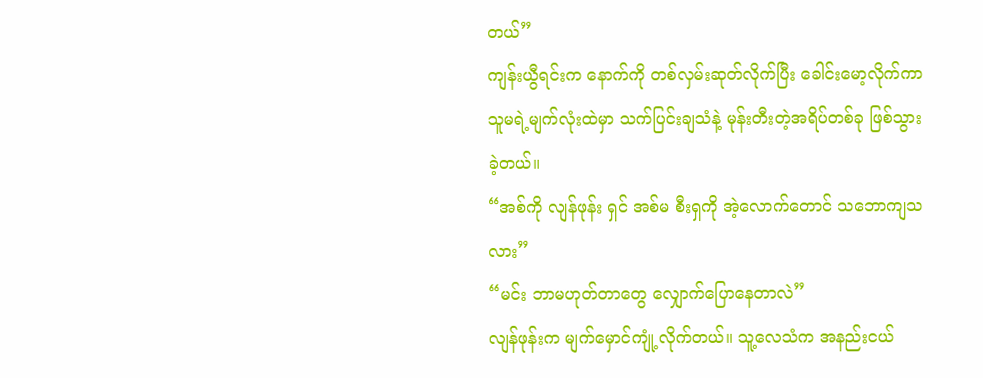တယ်”
ကျန်းယွီရင်းက နောက်ကို တစ်လှမ်းဆုတ်လိုက်ပြီး ခေါင်းမော့လိုက်ကာ သူမရဲ့မျက်လုံးထဲမှာ သက်ပြင်းချသံနဲ့ မုန်းတီးတဲ့အရိပ်တစ်ခု ဖြစ်သွားခဲ့တယ်။
“အစ်ကို လျန်ဖုန်း ရှင် အစ်မ စီးရှကို အဲ့လောက်တောင် သဘောကျသလား”
“မင်း ဘာမဟုတ်တာတွေ လျှောက်ပြောနေတာလဲ”
လျန်ဖုန်းက မျက်မှောင်ကျုံ့လိုက်တယ်။ သူ့လေသံက အနည်းငယ်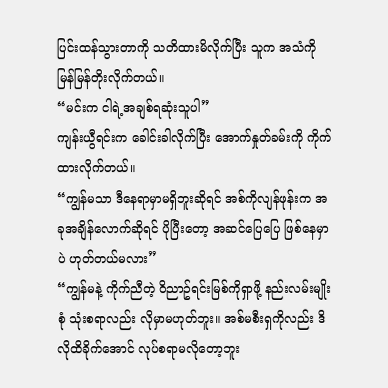ပြင်းထန်သွားတာကို သတိထားမိလိုက်ပြီး သူက အသံကို မြန်မြန်တိုးလိုက်တယ်။
“မင်းက ငါရဲ့အချစ်ရဆုံးသူပါ”
ကျန်းယွီရင်းက ခေါင်းခါလိုက်ပြီး အောက်နှုတ်ခမ်းကို ကိုက်ထားလိုက်တယ်။
“ကျွန်မသာ ဒီနေရာမှာမရှိဘူးဆိုရင် အစ်ကိုလျန်ဖုန်းက အခုအချိန်လောက်ဆိုရင် ပိုပြီးတော့ အဆင်ပြေပြေ ဖြစ်နေမှာပဲ ဟုတ်တယ်မလား”
“ကျွန်မနဲ့ ကိုက်ညီတဲ့ ဝိညာဥ်ရင်းမြစ်ကိုရှာဖို့ နည်းလမ်းမျိုးစုံ သုံးစရာလည်း လိုမှာမဟုတ်ဘူး။ အစ်မစီးရှကိုလည်း ဒိလိုထိခိုက်အောင် လုပ်စရာမလိုတော့ဘူး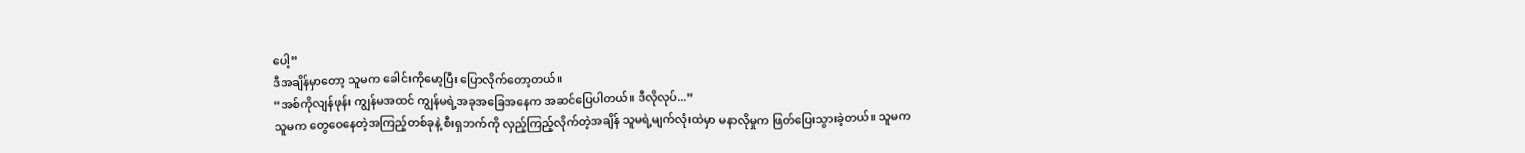ပေါ့”
ဒီအချိန်မှာတော့ သူမက ခေါင်းကိုမော့ပြီး ပြောလိုက်တော့တယ်။
“အစ်ကိုလျန်ဖုန်း ကျွန်မအထင် ကျွန်မရဲ့အခုအခြေအနေက အဆင်ပြေပါတယ်။ ဒီလိုလုပ်...”
သူမက တွေဝေနေတဲ့အကြည့်တစ်ခုနဲ့ စီးရှဘက်ကို လှည့်ကြည့်လိုက်တဲ့အချိန် သူမရဲ့မျက်လုံးထဲမှာ မနာလိုမှုက ဖြတ်ပြေးသွားခဲ့တယ်။ သူမက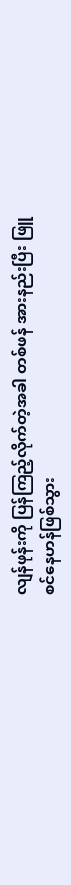လျန်ဖုန်းကို ပြန်ကြည့်လိုက်တဲ့အခါ တစ်ဖန် အားနည်းပြီး ဖြူစင်နေဟန်ဖြစ်သွား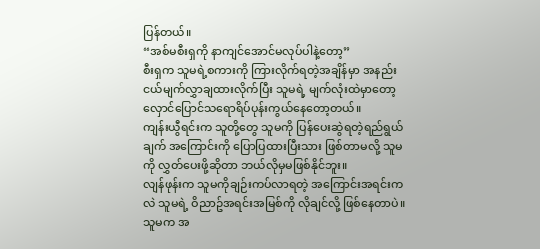ပြန်တယ်။
“အစ်မစီးရှကို နာကျင်အောင်မလုပ်ပါနဲ့တော့”
စီးရှက သူမရဲ့စကားကို ကြားလိုက်ရတဲ့အချိန်မှာ အနည်းငယ်မျက်လွှာချထားလိုက်ပြီး သူမရဲ့ မျက်လုံးထဲမှာတော့ လှောင်ပြောင်သရောရိပ်ပုန်းကွယ်နေတော့တယ်။
ကျန်းယွီရင်းက သူတို့တွေ သူမကို ပြန်ပေးဆွဲရတဲ့ရည်ရွယ်ချက် အကြောင်းကို ပြောပြထားပြီးသား ဖြစ်တာမလို့ သူမကို လွှတ်ပေးဖို့ဆိုတာ ဘယ်လိုမှမဖြစ်နိုင်ဘူး။
လျန်ဖုန်းက သူမကိုချဉ်းကပ်လာရတဲ့ အကြောင်းအရင်းကလဲ သူမရဲ့ ဝိညာဥ်အရင်းအမြစ်ကို လိုချင်လို့ ဖြစ်နေတာပဲ။
သူမက အ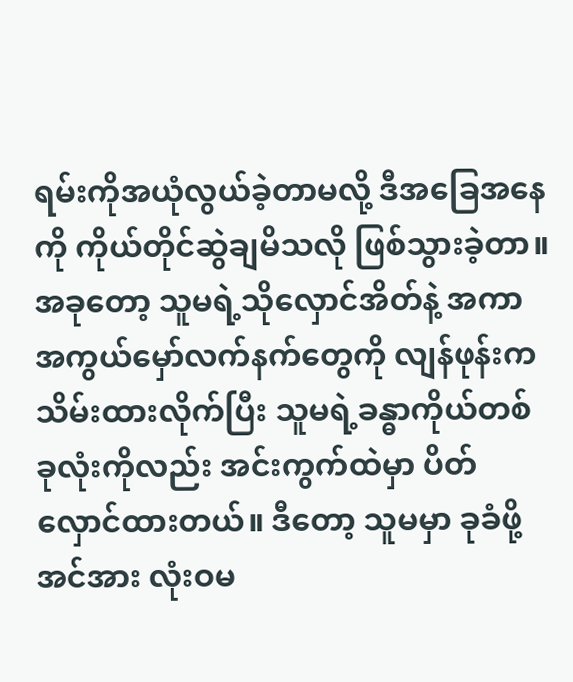ရမ်းကိုအယုံလွယ်ခဲ့တာမလို့ ဒီအခြေအနေကို ကိုယ်တိုင်ဆွဲချမိသလို ဖြစ်သွားခဲ့တာ။
အခုတော့ သူမရဲ့သိုလှောင်အိတ်နဲ့ အကာအကွယ်မှော်လက်နက်တွေကို လျန်ဖုန်းက သိမ်းထားလိုက်ပြီး သူမရဲ့ခန္ဓာကိုယ်တစ်ခုလုံးကိုလည်း အင်းကွက်ထဲမှာ ပိတ်လှောင်ထားတယ်။ ဒီတော့ သူမမှာ ခုခံဖို့အင်အား လုံးဝမ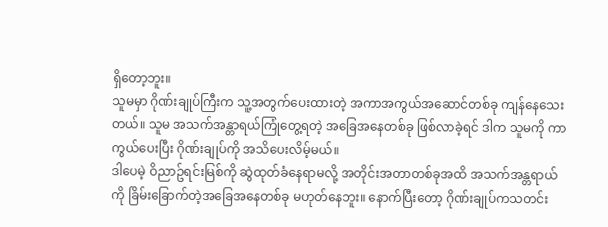ရှိတော့ဘူး။
သူမမှာ ဂိုဏ်းချုပ်ကြီးက သူ့အတွက်ပေးထားတဲ့ အကာအကွယ်အဆောင်တစ်ခု ကျန်နေသေးတယ်။ သူမ အသက်အန္တာရယ်ကြုံတွေ့ရတဲ့ အခြေအနေတစ်ခု ဖြစ်လာခဲ့ရင် ဒါက သူမကို ကာကွယ်ပေးပြီး ဂိုဏ်းချုပ်ကို အသိပေးလိမ့်မယ်။
ဒါပေမဲ့ ဝိညာဥ်ရင်းမြစ်ကို ဆွဲထုတ်ခံနေရာမလို့ အတိုင်းအတာတစ်ခုအထိ အသက်အန္တရာယ်ကို ခြိမ်းခြောက်တဲ့အခြေအနေတစ်ခု မဟုတ်နေဘူး။ နောက်ပြီးတော့ ဂိုဏ်းချုပ်ကသတင်း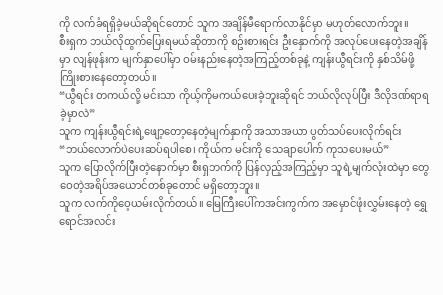ကို လက်ခံရရှိခဲ့မယ်ဆိုရင်တောင် သူက အချိန်မီရောက်လာနိုင်မှာ မဟုတ်လောက်ဘူး။
စီးရှက ဘယ်လိုထွက်ပြေးရမယ်ဆိုတာကို စဥ်းစားရင်း ဦးနှောက်ကို အလုပ်ပေးနေတဲ့အချိန်မှာ လျန်ဖုန်းက မျက်နှာပေါ်မှာ ဝမ်းနည်းနေတဲ့အကြည့်တစ်ခုနဲ့ ကျန်းယွီရင်းကို နှစ်သိမ်ဖို့ ကြိုးစားနေတော့တယ်။
“ယွီရင်း တကယ်လို့ မင်းသာ ကိုယ့်ကိုမကယ်ပေးခဲ့ဘူးဆိုရင် ဘယ်လိုလုပ်ပြီး ဒီလိုဒဏ်ရာရခဲ့မှာလဲ”
သူက ကျန်းယွီရင်းရဲ့ဖျော့တော့နေတဲ့မျက်နှာကို အသာအယာ ပွတ်သပ်ပေးလိုက်ရင်း
“ဘယ်လောက်ပဲပေးဆပ်ရပါစေ၊ ကိုယ်က မင်းကို သေချာပေါက် ကုသပေးမယ်”
သူက ပြောလိုက်ပြီးတဲ့နောက်မှာ စီးရှဘက်ကို ပြန်လှည့်အကြည့်မှာ သူရဲ့မျက်လုံးထဲမှာ တွေဝေတဲ့အရိပ်အယောင်တစ်ခုတောင် မရှိတော့ဘူး။
သူက လက်ကိုဝေ့ယမ်းလိုက်တယ်။ မြေကြီးပေါ်ကအင်းကွက်က အမှောင်ဖုံးလွှမ်းနေတဲ့ ရွှေရောင်အလင်း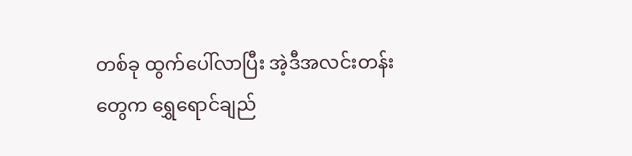တစ်ခု ထွက်ပေါ်လာပြီး အဲ့ဒီအလင်းတန်းတွေက ရွှေရောင်ချည်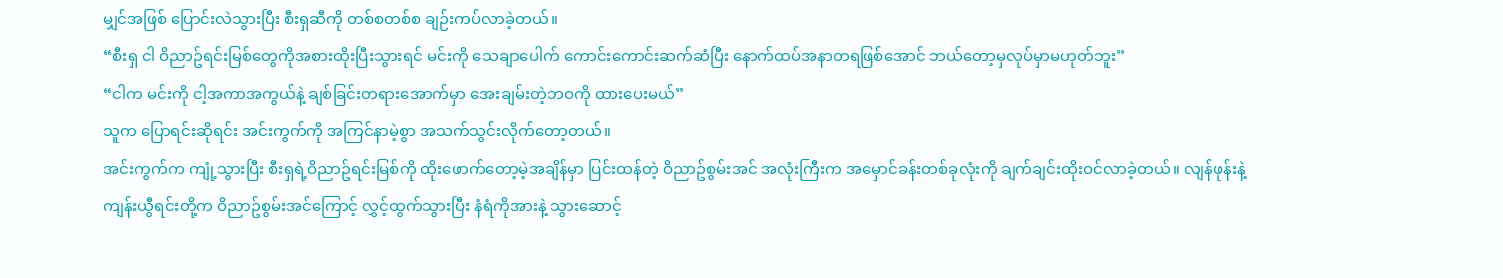မျှင်အဖြစ် ပြောင်းလဲသွားပြီး စီးရှဆီကို တစ်စတစ်စ ချဉ်းကပ်လာခဲ့တယ်။
“စီးရှ ငါ ဝိညာဥ်ရင်းမြစ်တွေကိုအစားထိုးပြီးသွားရင် မင်းကို သေချာပေါက် ကောင်းကောင်းဆက်ဆံပြီး နောက်ထပ်အနာတရဖြစ်အောင် ဘယ်တော့မှလုပ်မှာမဟုတ်ဘူး”
“ငါက မင်းကို ငါ့အကာအကွယ်နဲ့ ချစ်ခြင်းတရားအောက်မှာ အေးချမ်းတဲ့ဘဝကို ထားပေးမယ်”
သူက ပြောရင်းဆိုရင်း အင်းကွက်ကို အကြင်နာမဲ့စွာ အသက်သွင်းလိုက်တော့တယ်။
အင်းကွက်က ကျုံ့သွားပြီး စီးရှရဲ့ဝိညာဥ်ရင်းမြစ်ကို ထိုးဖောက်တော့မဲ့အချိန်မှာ ပြင်းထန်တဲ့ ဝိညာဥ်စွမ်းအင် အလုံးကြီးက အမှောင်ခန်းတစ်ခုလုံးကို ချက်ချင်းထိုးဝင်လာခဲ့တယ်။ လျန်ဖုန်းနဲ့ ကျန်းယွီရင်းတို့က ဝိညာဥ်စွမ်းအင်ကြောင့် လွှင့်ထွက်သွားပြီး နံရံကိုအားနဲ့ သွားဆောင့်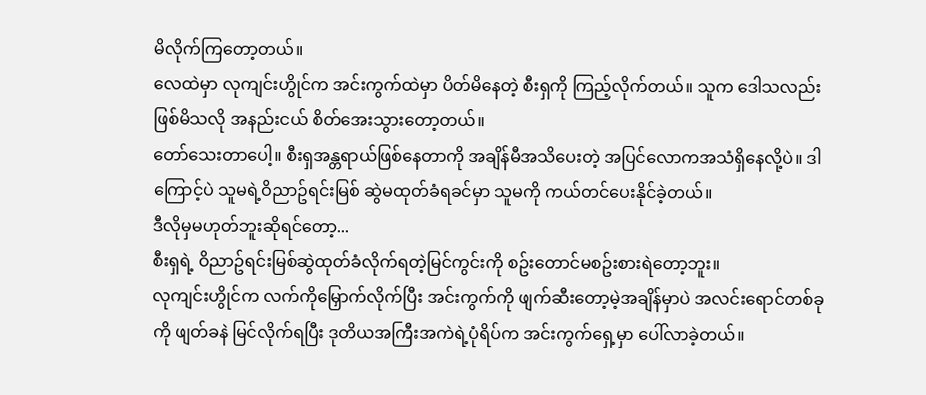မိလိုက်ကြတော့တယ်။
လေထဲမှာ လုကျင်းဟွိုင်က အင်းကွက်ထဲမှာ ပိတ်မိနေတဲ့ စီးရှကို ကြည့်လိုက်တယ်။ သူက ဒေါသလည်း ဖြစ်မိသလို အနည်းငယ် စိတ်အေးသွားတော့တယ်။
တော်သေးတာပေါ့။ စီးရှအန္တရာယ်ဖြစ်နေတာကို အချိန်မီအသိပေးတဲ့ အပြင်လောကအသံရှိနေလို့ပဲ။ ဒါကြောင့်ပဲ သူမရဲ့ဝိညာဥ်ရင်းမြစ် ဆွဲမထုတ်ခံရခင်မှာ သူမကို ကယ်တင်ပေးနိုင်ခဲ့တယ်။
ဒီလိုမှမဟုတ်ဘူးဆိုရင်တော့...
စီးရှရဲ့ ဝိညာဥ်ရင်းမြစ်ဆွဲထုတ်ခံလိုက်ရတဲ့မြင်ကွင်းကို စဥ်းတောင်မစဥ်းစားရဲတော့ဘူး။
လုကျင်းဟွိုင်က လက်ကိုမြှောက်လိုက်ပြီး အင်းကွက်ကို ဖျက်ဆီးတော့မဲ့အချိန်မှာပဲ အလင်းရောင်တစ်ခုကို ဖျတ်ခနဲ မြင်လိုက်ရပြီး ဒုတိယအကြီးအကဲရဲ့ပုံရိပ်က အင်းကွက်ရှေ့မှာ ပေါ်လာခဲ့တယ်။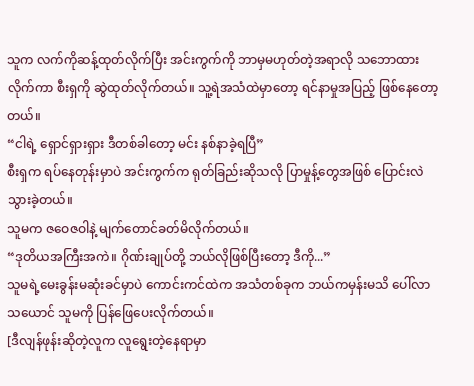သူက လက်ကိုဆန့်ထုတ်လိုက်ပြီး အင်းကွက်ကို ဘာမှမဟုတ်တဲ့အရာလို သဘောထားလိုက်ကာ စီးရှကို ဆွဲထုတ်လိုက်တယ်။ သူ့ရဲအသံထဲမှာတော့ ရင်နာမှုအပြည့် ဖြစ်နေတော့တယ်။
“ငါရဲ့ ရှောင်ရှားရှား ဒီတစ်ခါတော့ မင်း နစ်နာခဲ့ရပြီ”
စီးရှက ရပ်နေတုန်းမှာပဲ အင်းကွက်က ရုတ်ခြည်းဆိုသလို ပြာမှုန့်တွေအဖြစ် ပြောင်းလဲသွားခဲ့တယ်။
သူမက ဇဝေဇဝါနဲ့ မျက်တောင်ခတ်မိလိုက်တယ်။
“ဒုတိယအကြီးအကဲ။ ဂိုဏ်းချုပ်တို့ ဘယ်လိုဖြစ်ပြီးတော့ ဒီကို...”
သူမရဲ့မေးခွန်းမဆုံးခင်မှာပဲ ကောင်းကင်ထဲက အသံတစ်ခုက ဘယ်ကမှန်းမသိ ပေါ်လာသယောင် သူမကို ပြန်ဖြေပေးလိုက်တယ်။
[ဒီလျန်ဖုန်းဆိုတဲ့လူက လူရွေးတဲ့နေရာမှာ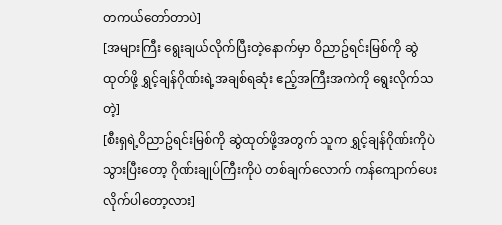တကယ်တော်တာပဲ]
[အများကြီး ရွေးချယ်လိုက်ပြီးတဲ့နောက်မှာ ဝိညာဥ်ရင်းမြစ်ကို ဆွဲထုတ်ဖို့ ရွှင့်ချန်ဂိုဏ်းရဲ့အချစ်ရဆုံး ဧည့်အကြီးအကဲကို ရွေးလိုက်သတဲ့]
[စီးရှရဲ့ဝိညာဥ်ရင်းမြစ်ကို ဆွဲထုတ်ဖို့အတွက် သူက ရွှင့်ချန်ဂိုဏ်းကိုပဲ သွားပြီးတော့ ဂိုဏ်းချုပ်ကြီးကိုပဲ တစ်ချက်လောက် ကန်ကျောက်ပေး လိုက်ပါတော့လား]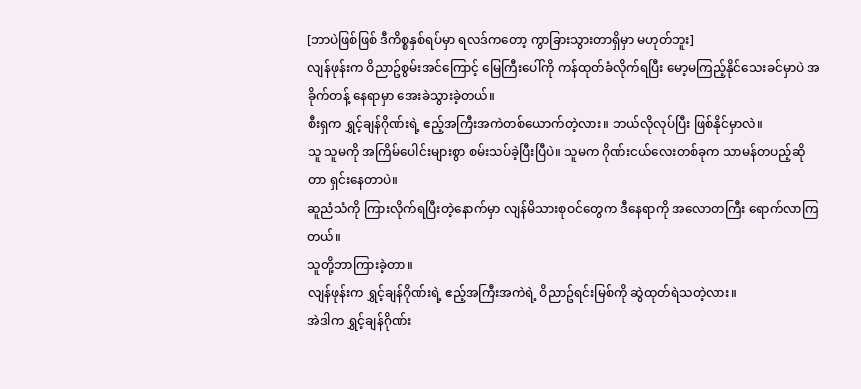[ဘာပဲဖြစ်ဖြစ် ဒီကိစ္စနှစ်ရပ်မှာ ရလဒ်ကတော့ ကွာခြားသွားတာရှိမှာ မဟုတ်ဘူး]
လျန်ဖုန်းက ဝိညာဥ်စွမ်းအင်ကြောင့် မြေကြီးပေါ်ကို ကန်ထုတ်ခံလိုက်ရပြီး မော့မကြည့်နိုင်သေးခင်မှာပဲ အခိုက်တန့် နေရာမှာ အေးခဲသွားခဲ့တယ်။
စီးရှက ရွှင့်ချန်ဂိုဏ်းရဲ့ ဧည့်အကြီးအကဲတစ်ယောက်တဲ့လား။ ဘယ်လိုလုပ်ပြီး ဖြစ်နိုင်မှာလဲ။
သူ သူမကို အကြိမ်ပေါင်းများစွာ စမ်းသပ်ခဲ့ပြီးပြီပဲ။ သူမက ဂိုဏ်းငယ်လေးတစ်ခုက သာမန်တပည့်ဆိုတာ ရှင်းနေတာပဲ။
ဆူညံသံကို ကြားလိုက်ရပြီးတဲ့နောက်မှာ လျန်မိသားစုဝင်တွေက ဒီနေရာကို အလောတကြီး ရောက်လာကြတယ်။
သူတို့ဘာကြားခဲ့တာ။
လျန်ဖုန်းက ရွှင့်ချန်ဂိုဏ်းရဲ့ ဧည့်အကြီးအကဲရဲ့ ဝိညာဥ်ရင်းမြစ်ကို ဆွဲထုတ်ရဲသတဲ့လား။
အဲဒါက ရွှင့်ချန်ဂိုဏ်း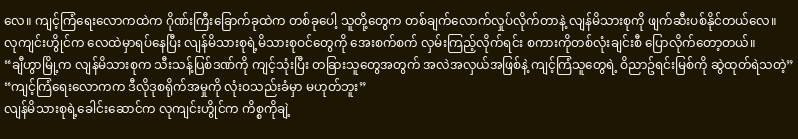လေ။ ကျင့်ကြံရေးလောကထဲက ဂိုဏ်းကြီးခြောက်ခုထဲက တစ်ခုပေါ့ သူတို့တွေက တစ်ချက်လောက်လှုပ်လိုက်တာနဲ့ လျန်မိသားစုကို ဖျက်ဆီးပစ်နိုင်တယ်လေ။
လုကျင်းဟွိုင်က လေထဲမှာရပ်နေပြီး လျန်မိသားစုရဲ့မိသားစုဝင်တွေကို အေးစက်စက် လှမ်းကြည့်လိုက်ရင်း စကားကိုတစ်လုံးချင်းစီ ပြောလိုက်တော့တယ်။
“ချီဟွာမြို့က လျန်မိသားစုက သီးသန့်ပြစ်ဒဏ်ကို ကျင့်သုံးပြီး တခြားသူတွေအတွက် အလဲအလှယ်အဖြစ်နဲ့ ကျင့်ကြံသူတွေရဲ့ ဝိညာဥ်ရင်းမြစ်ကို ဆွဲထုတ်ရဲသတဲ့”
“ကျင့်ကြံရေးလောကက ဒီလိုဒုစရိုက်အမှုကို လုံးဝသည်းခံမှာ မဟုတ်ဘူး”
လျန်မိသားစုရဲ့ခေါင်းဆောင်က လုကျင်းဟွိုင်က ကိစ္စကိုချဲ့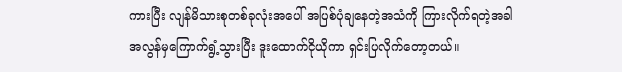ကားပြီး လျန်မိသားစုတစ်ခုလုံးအပေါ် အပြစ်ပုံချနေတဲ့အသံကို ကြားလိုက်ရတဲ့အခါ အလွန်မှကြောက်ရွံ့သွားပြီး ဒူးထောက်ငိုယိုကာ ရှင်းပြလိုက်တော့တယ်။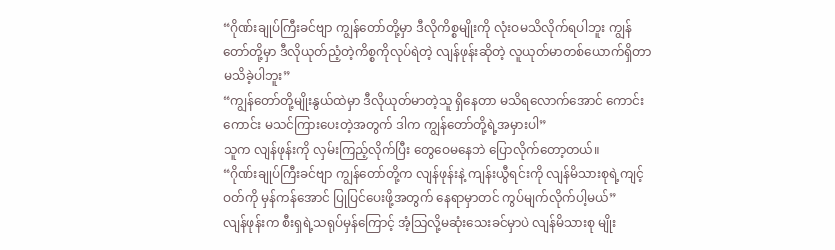“ဂိုဏ်းချုပ်ကြီးခင်ဗျာ ကျွန်တော်တို့မှာ ဒီလိုကိစ္စမျိုးကို လုံးဝမသိလိုက်ရပါဘူး ကျွန်တော်တို့မှာ ဒီလိုယုတ်ညံ့တဲ့ကိစ္စကိုလုပ်ရဲတဲ့ လျန်ဖုန်းဆိုတဲ့ လူယုတ်မာတစ်ယောက်ရှိတာ မသိခဲ့ပါဘူး”
“ကျွန်တော်တို့မျိုးနွယ်ထဲမှာ ဒီလိုယုတ်မာတဲ့သူ ရှိနေတာ မသိရလောက်အောင် ကောင်းကောင်း မသင်ကြားပေးတဲ့အတွက် ဒါက ကျွန်တော်တို့ရဲ့အမှားပါ”
သူက လျန်ဖုန်းကို လှမ်းကြည့်လိုက်ပြီး တွေဝေမနေဘဲ ပြောလိုက်တော့တယ်။
“ဂိုဏ်းချုပ်ကြီးခင်ဗျာ ကျွန်တော်တို့က လျန်ဖုန်းနဲ့ ကျန်းယွီရင်းကို လျန်မိသားစုရဲ့ကျင့်ဝတ်ကို မှန်ကန်အောင် ပြုပြင်ပေးဖို့အတွက် နေရာမှာတင် ကွပ်မျက်လိုက်ပါ့မယ်”
လျန်ဖုန်းက စီးရှရဲ့သရုပ်မှန်ကြောင့် အံ့သြလို့မဆုံးသေးခင်မှာပဲ လျန်မိသားစု မျိုး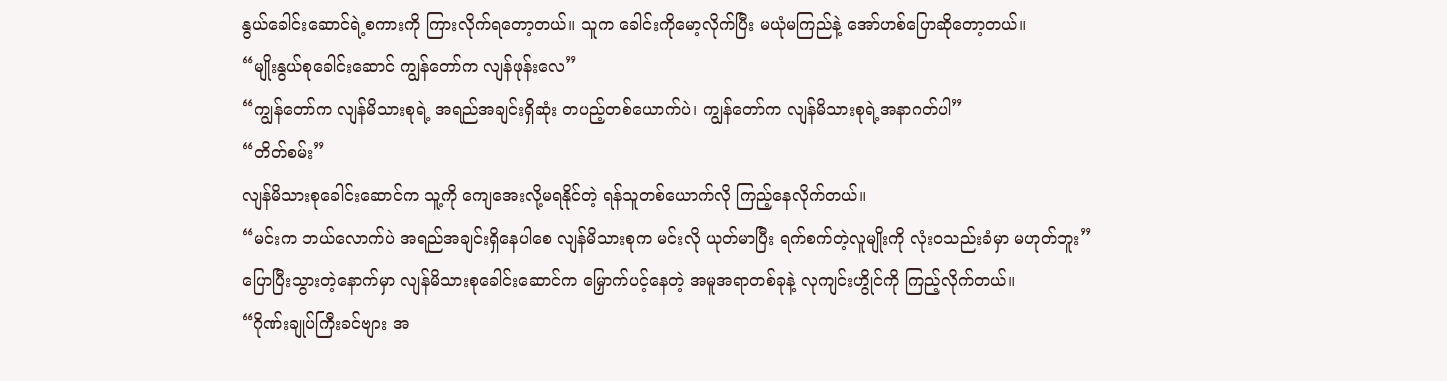နွယ်ခေါင်းဆောင်ရဲ့စကားကို ကြားလိုက်ရတော့တယ်။ သူက ခေါင်းကိုမော့လိုက်ပြီး မယုံမကြည်နဲ့ အော်ဟစ်ပြောဆိုတော့တယ်။
“မျိုးနွယ်စုခေါင်းဆောင် ကျွန်တော်က လျန်ဖုန်းလေ”
“ကျွန်တော်က လျန်မိသားစုရဲ့ အရည်အချင်းရှိဆုံး တပည့်တစ်ယောက်ပဲ၊ ကျွန်တော်က လျန်မိသားစုရဲ့အနာဂတ်ပါ”
“တိတ်စမ်း”
လျန်မိသားစုခေါင်းဆောင်က သူ့ကို ကျေအေးလို့မရနိုင်တဲ့ ရန်သူတစ်ယောက်လို ကြည့်နေလိုက်တယ်။
“မင်းက ဘယ်လောက်ပဲ အရည်အချင်းရှိနေပါစေ လျန်မိသားစုက မင်းလို ယုတ်မာပြီး ရက်စက်တဲ့လူမျိုးကို လုံးဝသည်းခံမှာ မဟုတ်ဘူး”
ပြောပြီးသွားတဲ့နောက်မှာ လျန်မိသားစုခေါင်းဆောင်က မြှောက်ပင့်နေတဲ့ အမူအရာတစ်ခုနဲ့ လုကျင်းဟွိုင်ကို ကြည့်လိုက်တယ်။
“ဂိုဏ်းချုပ်ကြီးခင်ဗျား အ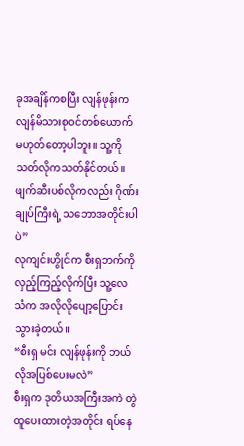ခုအချိန်ကစပြီး လျန်ဖုန်းက လျန်မိသားစုဝင်တစ်ယောက် မဟုတ်တော့ပါဘူး။ သူ့ကို သတ်လိုကသတ်နိုင်တယ်။ ဖျက်ဆီးပစ်လိုကလည်း ဂိုဏ်းချုပ်ကြီးရဲ့ သဘောအတိုင်းပါပဲ”
လုကျင်းဟွိုင်က စီးရှဘက်ကို လှည့်ကြည့်လိုက်ပြီး သူ့လေသံက အလိုလိုပျော့ပြောင်းသွားခဲ့တယ်။
“စီးရှ မင်း လျန်ဖုန်းကို ဘယ်လိုအပြစ်ပေးမလဲ”
စီးရှက ဒုတိယအကြီးအကဲ တွဲထူပေးထားတဲ့အတိုင်း ရပ်နေ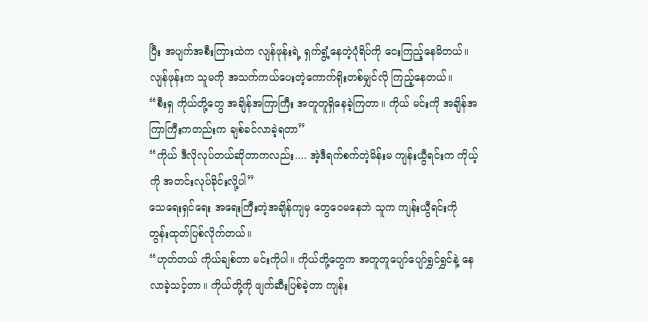ပြီး အပျက်အစီးကြားထဲက လျန်ဖုန်းရဲ့ ရှက်ရွံ့နေတဲ့ပုံရိပ်ကို ငေးကြည့်နေမိတယ်။
လျန်ဖုန်းက သူမကို အသက်ကယ်ပေးတဲ့ကောက်ရိုးတစ်မျှင်လို ကြည့်နေတယ်။
“စီးရှ ကိုယ်တို့တွေ အချိန်အကြာကြီး အတူတူရှိနေခဲ့ကြတာ။ ကိုယ် မင်းကို အချိန်အကြာကြီးကတည်းက ချစ်ခင်လာခဲ့ရတာ”
“ကိုယ် ဒီလိုလုပ်တယ်ဆိုတာကလည်း.... အဲ့ဒီရက်စက်တဲ့မိန်းမ ကျန်းယွီရင်းက ကိုယ့်ကို အတင်းလုပ်ခိုင်းလို့ပါ”
သေရေးရှင်ရေး အရေးကြီးတဲ့အချိန်ကျမှ တွေဝေမနေဘဲ သူက ကျန်းယွီရင်းကို တွန်းထုတ်ပြစ်လိုက်တယ်။
“ဟုတ်တယ် ကိုယ်ချစ်တာ မင်းကိုပါ။ ကိုယ်တို့တွေက အတူတူပျော်ပျော်ရွှင်ရွှင်နဲ့ နေလာခဲ့သင့်တာ။ ကိုယ်တို့ကို ဖျက်ဆီးပြစ်ခဲ့တာ ကျန်း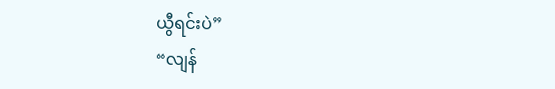ယွီရင်းပဲ”
“လျန်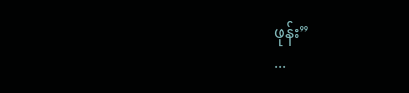ဖုန်း”
...